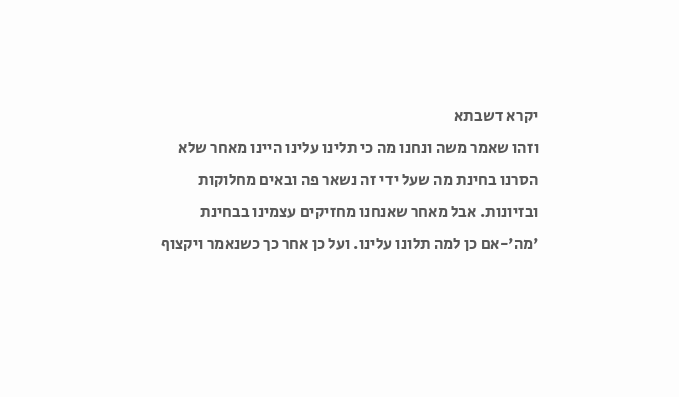יקרא דשבתא
וזהו שאמר משה ונחנו מה כי תלינו עלינו היינו מאחר שלא הסרנו בחינת מה שעל ידי זה נשאר פה ובאים מחלוקות ובזיונות. אבל מאחר שאנחנו מחזיקים עצמינו בבחינת 'מה'-אם כן למה תלונו עלינו. ועל כן אחר כך כשנאמר ויקצוף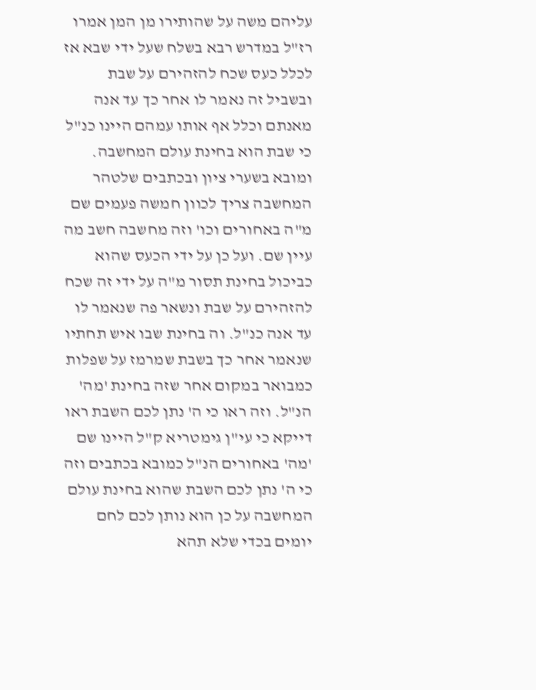עליהם משה על שהותירו מן המן אמרו רז"ל במדרש רבא בשלח שעל ידי שבא אז לכלל כעס שכח להזהירם על שבת ובשביל זה נאמר לו אחר כך עד אנה מאנתם וכלל אף אותו עמהם היינו כנ"ל כי שבת הוא בחינת עולם המחשבה. ומובא בשערי ציון ובכתבים שלטהר המחשבה צריך לכוון חמשה פעמים שם מ"ה באחורים וכו' וזה מחשבה חשב מה עיין שם. ועל כן על ידי הכעס שהוא כביכול בחינת תסור מ"ה על ידי זה שכח להזהירם על שבת ונשאר פה שנאמר לו עד אנה כנ"ל. וה בחינת שבו איש תחתיו שנאמר אחר כך בשבת שמרמז על שפלות כמבואר במקום אחר שזה בחינת 'מה' הנ"ל. וזה ראו כי ה' נתן לכם השבת ראו דייקא כי עי"ן גימטריא ק"ל היינו שם 'מה' באחורים הנ"ל כמובא בכתבים וזה כי ה' נתן לכם השבת שהוא בחינת עולם המחשבה על כן הוא נותן לכם לחם יומים בכדי שלא תהא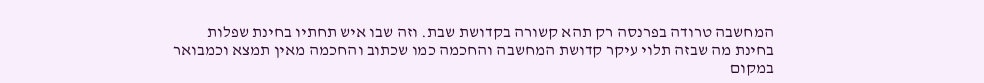המחשבה טרודה בפרנסה רק תהא קשורה בקדושת שבת. וזה שבו איש תחתיו בחינת שפלות בחינת מה שבזה תלוי עיקר קדושת המחשבה והחכמה כמו שכתוב והחכמה מאין תמצא וכמבואר במקום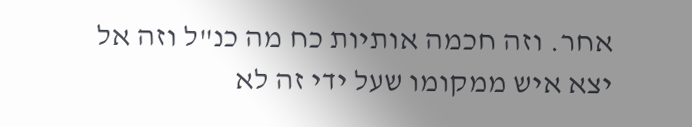אחר. וזה חכמה אותיות כח מה כנ"ל וזה אל יצא איש ממקומו שעל ידי זה לא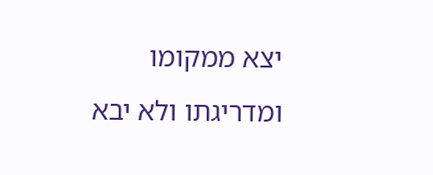יצא ממקומו ומדריגתו ולא יבא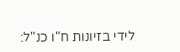לידי בזיונות ח"ו כנ"ל: